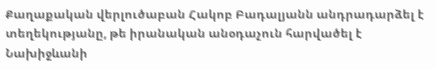Քաղաքական վերլուծաբան Հակոբ Բադալյանն անդրադարձել է տեղեկությանը, թե իրանական անօդաչուն հարվածել է Նախիջևանի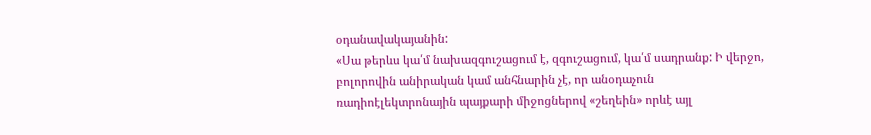օդանավակայանին:
«Սա թերևս կա՛մ նախազգուշացում է, զգուշացում, կա՛մ սադրանք: Ի վերջո, բոլորովին անիրական կամ անհնարին չէ, որ անօդաչուն ռադիոէլեկտրոնային պայքարի միջոցներով «շեղեին» որևէ այլ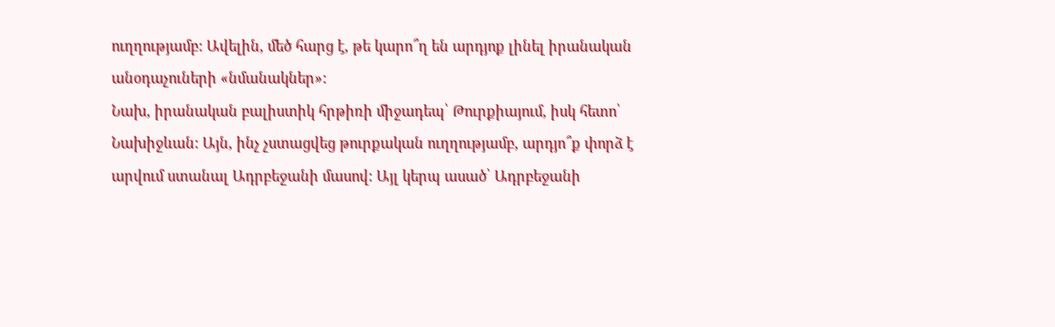ուղղությամբ: Ավելին, մեծ հարց է, թե կարո՞ղ են արդյոք լինել իրանական անօդաչուների «նմանակներ»:
Նախ, իրանական բալիստիկ հրթիռի միջադեպ՝ Թուրքիայում, իսկ հետո՝ Նախիջևան: Այն, ինչ չստացվեց թուրքական ուղղությամբ, արդյո՞ք փորձ է արվում ստանալ Ադրբեջանի մասով: Այլ կերպ ասած՝ Ադրբեջանի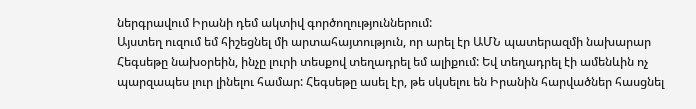ներգրավում Իրանի դեմ ակտիվ գործողություններում:
Այստեղ ուզում եմ հիշեցնել մի արտահայտություն, որ արել էր ԱՄՆ պատերազմի նախարար Հեգսեթը նախօրեին, ինչը լուրի տեսքով տեղադրել եմ ալիքում: Եվ տեղադրել էի ամենևին ոչ պարզապես լուր լինելու համար: Հեգսեթը ասել էր, թե սկսելու են Իրանին հարվածներ հասցնել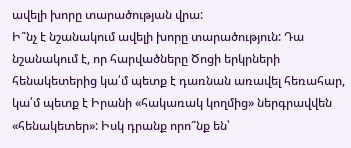ավելի խորը տարածության վրա:
Ի՞նչ է նշանակում ավելի խորը տարածություն: Դա նշանակում է, որ հարվածները Ծոցի երկրների հենակետերից կա՛մ պետք է դառնան առավել հեռահար, կա՛մ պետք է Իրանի «հակառակ կողմից» ներգրավվեն «հենակետեր»: Իսկ դրանք որո՞նք են՝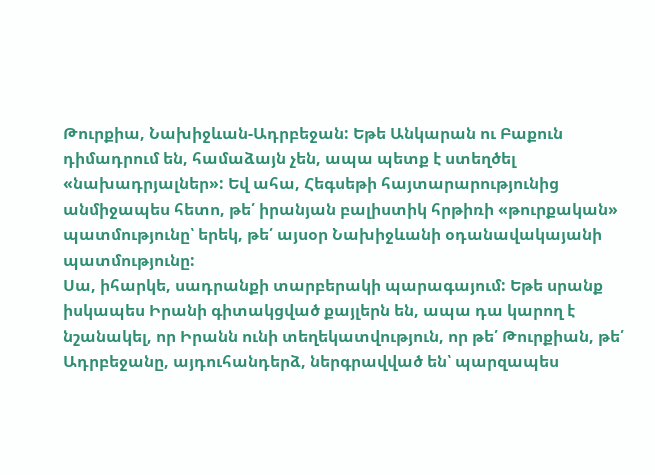Թուրքիա, Նախիջևան-Ադրբեջան: Եթե Անկարան ու Բաքուն դիմադրում են, համաձայն չեն, ապա պետք է ստեղծել «նախադրյալներ»: Եվ ահա, Հեգսեթի հայտարարությունից անմիջապես հետո, թե՛ իրանյան բալիստիկ հրթիռի «թուրքական» պատմությունը՝ երեկ, թե՛ այսօր Նախիջևանի օդանավակայանի պատմությունը:
Սա, իհարկե, սադրանքի տարբերակի պարագայում: Եթե սրանք իսկապես Իրանի գիտակցված քայլերն են, ապա դա կարող է նշանակել, որ Իրանն ունի տեղեկատվություն, որ թե՛ Թուրքիան, թե՛ Ադրբեջանը, այդուհանդերձ, ներգրավված են՝ պարզապես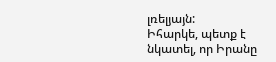լռելյայն:
Իհարկե, պետք է նկատել, որ Իրանը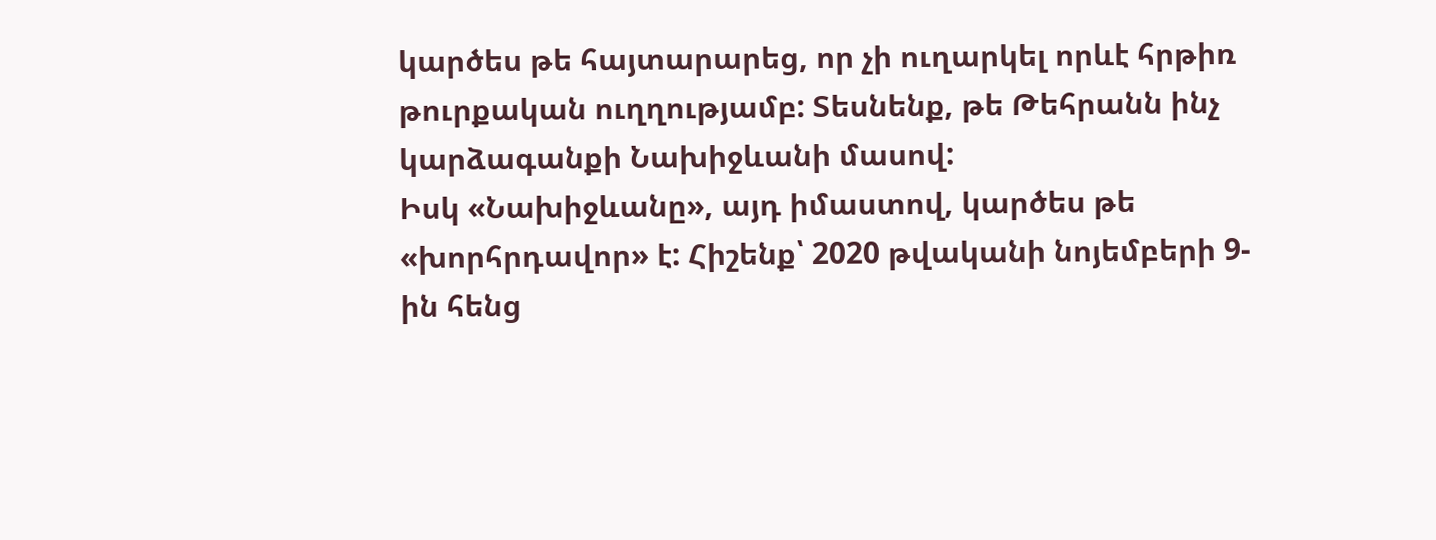կարծես թե հայտարարեց, որ չի ուղարկել որևէ հրթիռ թուրքական ուղղությամբ: Տեսնենք, թե Թեհրանն ինչ կարձագանքի Նախիջևանի մասով:
Իսկ «Նախիջևանը», այդ իմաստով, կարծես թե «խորհրդավոր» է: Հիշենք՝ 2020 թվականի նոյեմբերի 9-ին հենց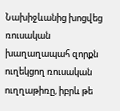Նախիջևանից խոցվեց ռուսական խաղաղապահ զորքն ուղեկցող ռուսական ուղղաթիռը, իբրև թե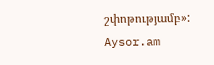շփոթությամբ»:
Aysor.am